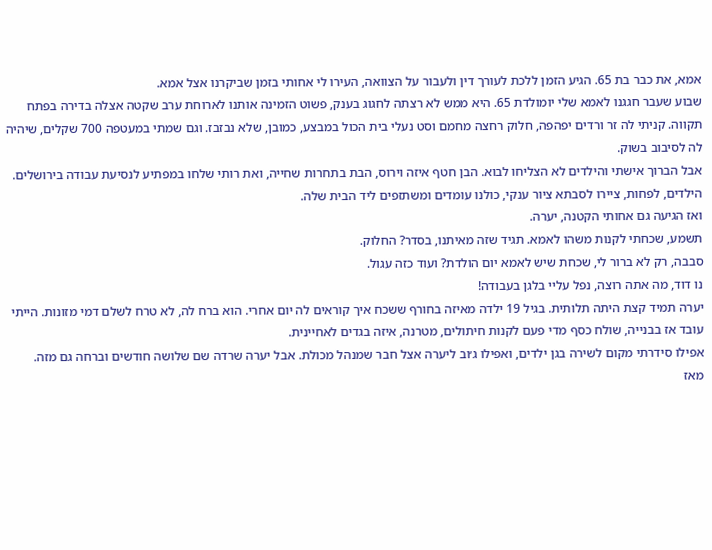אמא, את כבר בת 65. הגיע הזמן ללכת לעורך דין ולעבור על הצוואה, העירו לי אחותי בזמן שביקרנו אצל אמא.
שבוע שעבר חגגנו לאמא שלי יומולדת 65. היא ממש לא רצתה לחגוג בענק, פשוט הזמינה אותנו לארוחת ערב שקטה אצלה בדירה בפתח תקווה. קניתי לה זר ורדים יפהפה, חלוק רחצה מחמם וסט נעלי בית הכול במבצע, כמובן, שלא נבזבז. וגם שמתי במעטפה 700 שקלים, שיהיה לה לסיבוב בשוק.
אבל הברוך אישתי והילדים לא הצליחו לבוא. הבן חטף איזה וירוס, הבת בתחרות שחייה, ואת רותי שלחו במפתיע לנסיעת עבודה בירושלים. הילדים, לפחות, ציירו לסבתא ציור ענקי, כולנו עומדים ומשתזפים ליד הבית שלה.
ואז הגיעה גם אחותי הקטנה, יערה.
תשמע, שכחתי לקנות משהו לאמא. תגיד שזה מאיתנו, בסדר? החלוק.
סבבה, רק לא ברור לי, שכחת שיש לאמא יום הולדת? ועוד כזה עגול.
נו דוד, מה אתה רוצה, נפל עליי בלגן בעבודה!
יערה תמיד קצת היתה תלותית. בגיל 19 ילדה מאיזה בחורף ששכח איך קוראים לה יום אחרי. הוא ברח לה, לא טרח לשלם דמי מזונות. הייתי עובד אז בבנייה, שולח כסף מדי פעם לקנות חיתולים, מטרנה, איזה בגדים לאחיינית.
אפילו סידרתי מקום לשירה בגן ילדים, ואפילו ג׳וב ליערה אצל חבר שמנהל מכולת. אבל יערה שרדה שם שלושה חודשים וברחה גם מזה.
מאז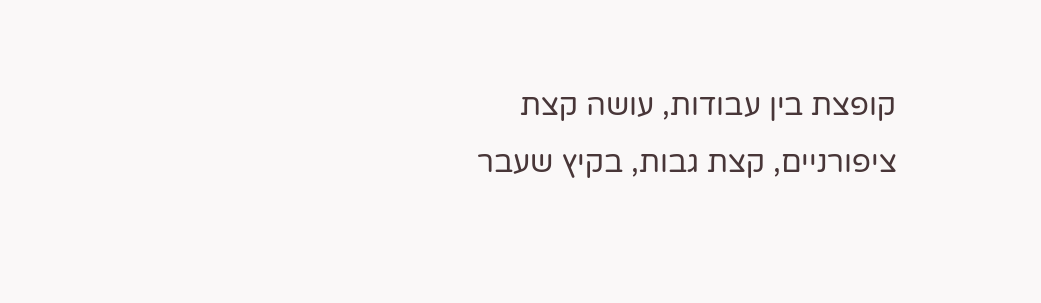קופצת בין עבודות, עושה קצת ציפורניים, קצת גבות, בקיץ שעבר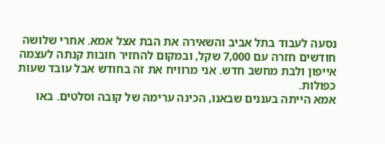נסעה לעבוד בתל אביב והשאירה את הבת אצל אמא. אחרי שלושה חודשים חזרה עם 7,000 שקל, ובמקום להחזיר חובות קנתה לעצמה אייפון ולבת מחשב חדש. אני מרוויח את זה בחודש אבל עובד שעות כפולות.
אמא הייתה בעננים שבאנו, הכינה ערימה של קובה וסלטים. באו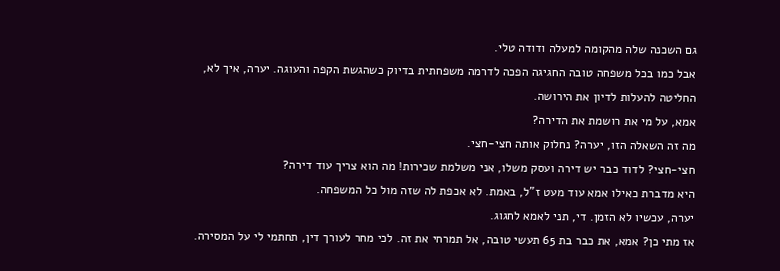גם השכנה שלה מהקומה למעלה ודודה טלי.
אבל כמו בכל משפחה טובה החגיגה הפכה לדרמה משפחתית בדיוק כשהגשת הקפה והעוגה. יערה, איך לא, החליטה להעלות לדיון את הירושה.
אמא, על מי את רושמת את הדירה?
מה זה השאלה הזו, יערה? נחלוק אותה חצי-חצי.
חצי-חצי? לדוד כבר יש דירה ועסק משלו, אני משלמת שכירות! מה הוא צריך עוד דירה?
היא מדברת כאילו אמא עוד מעט ז”ל, באמת. לא אכפת לה שזה מול כל המשפחה.
יערה, עכשיו לא הזמן. די, תני לאמא לחגוג.
אז מתי כן? אמא, את כבר בת 65 תעשי טובה, אל תמרחי את זה. לכי מחר לעורך דין, תחתמי לי על המסירה.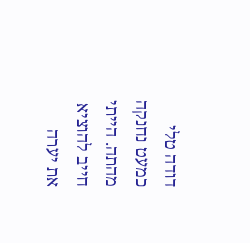דודה טלי כמעט נחנקה מהתה. הייתי חייב להוציא את יערה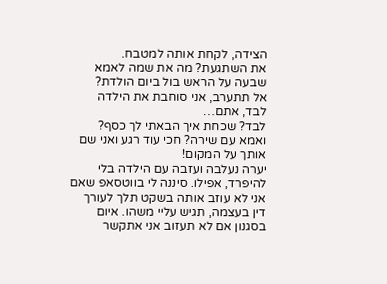הצידה, לקחת אותה למטבח.
את השתגעת? מה את שמה לאמא שבעה על הראש בול ביום הולדת?
אל תתערב, אני סוחבת את הילדה לבד, אתם…
לבד? שכחת איך הבאתי לך כסף? ואמא עם שירה? חכי עוד רגע ואני שם אותך על המקום!
יערה נעלבה ועזבה עם הילדה בלי להיפרד, אפילו. סיננה לי בווטסאפ שאם אני לא עוזב אותה בשקט תלך לעורך דין בעצמה, תגיש עליי משהו. איום בסגנון אם לא תעזוב אני אתקשר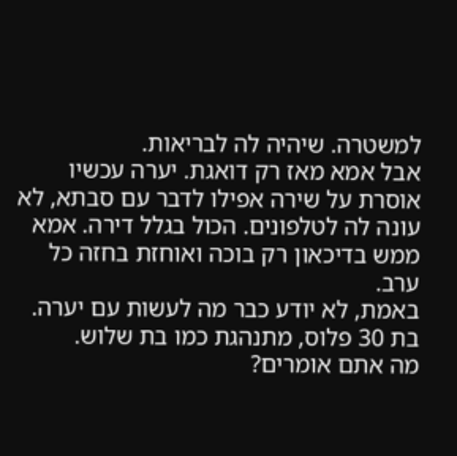למשטרה. שיהיה לה לבריאות.
אבל אמא מאז רק דואגת. יערה עכשיו אוסרת על שירה אפילו לדבר עם סבתא, לא עונה לה לטלפונים. הכול בגלל דירה. אמא ממש בדיכאון רק בוכה ואוחזת בחזה כל ערב.
באמת, לא יודע כבר מה לעשות עם יערה. בת 30 פלוס, מתנהגת כמו בת שלוש.
מה אתם אומרים?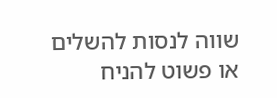שווה לנסות להשלים או פשוט להניח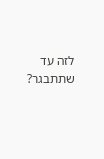לזה עד שתתבגר?